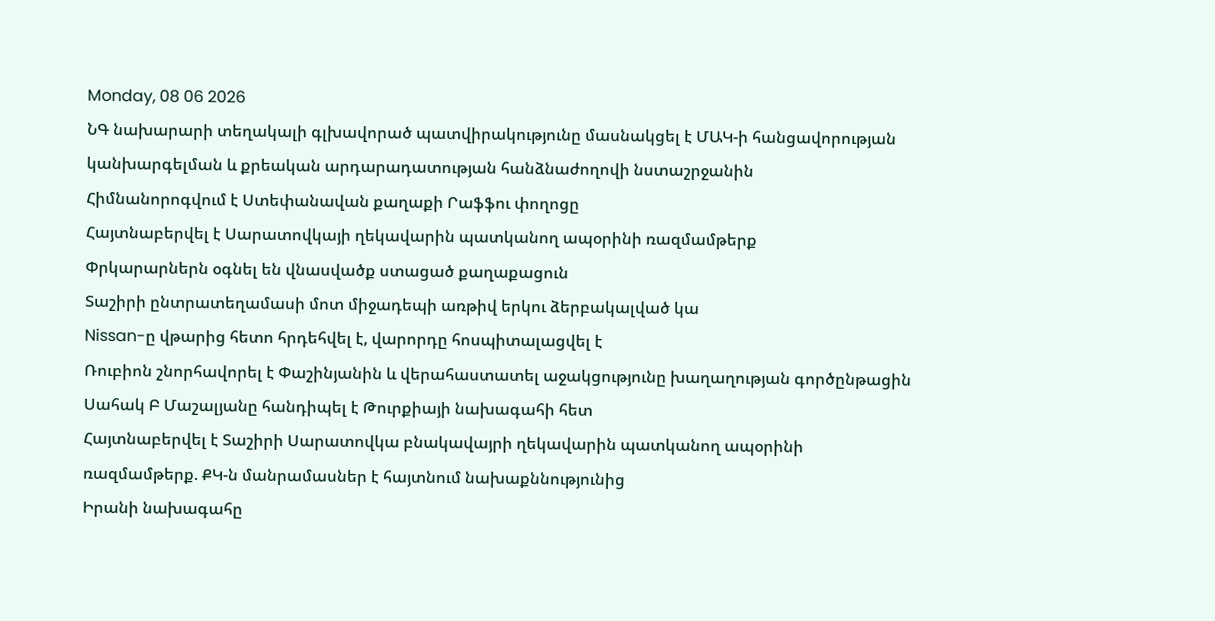Monday, 08 06 2026
ՆԳ նախարարի տեղակալի գլխավորած պատվիրակությունը մասնակցել է ՄԱԿ-ի հանցավորության կանխարգելման և քրեական արդարադատության հանձնաժողովի նստաշրջանին
Հիմնանորոգվում է Ստեփանավան քաղաքի Րաֆֆու փողոցը
Հայտնաբերվել է Սարատովկայի ղեկավարին պատկանող ապօրինի ռազմամթերք
Փրկարարներն օգնել են վնասվածք ստացած քաղաքացուն
Տաշիրի ընտրատեղամասի մոտ միջադեպի առթիվ երկու ձերբակալված կա
Nissan-ը վթարից հետո հրդեհվել է, վարորդը հոսպիտալացվել է
Ռուբիոն շնորհավորել է Փաշինյանին և վերահաստատել աջակցությունը խաղաղության գործընթացին
Սահակ Բ Մաշալյանը հանդիպել է Թուրքիայի նախագահի հետ
Հայտնաբերվել է Տաշիրի Սարատովկա բնակավայրի ղեկավարին պատկանող ապօրինի ռազմամթերք. ՔԿ-ն մանրամասներ է հայտնում նախաքննությունից
Իրանի նախագահը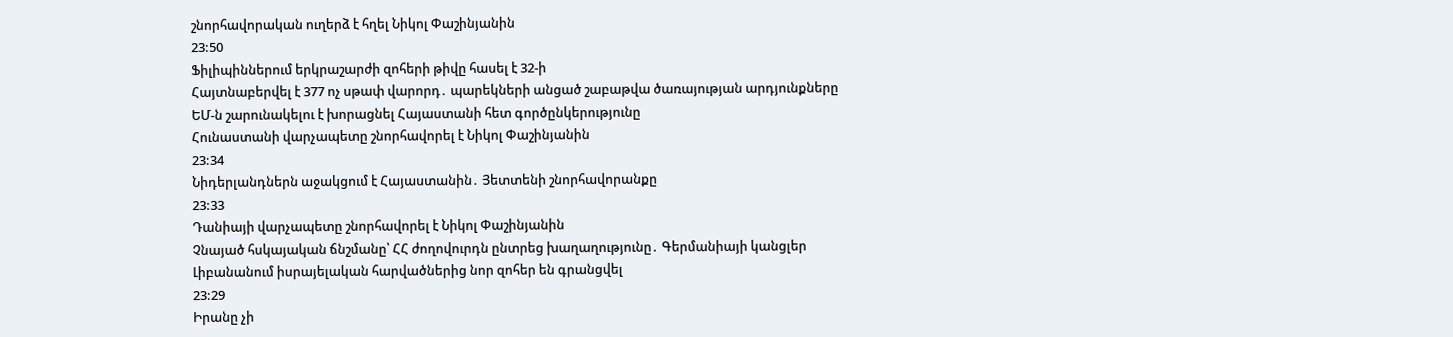շնորհավորական ուղերձ է հղել Նիկոլ Փաշինյանին
23:50
Ֆիլիպիններում երկրաշարժի զոհերի թիվը հասել է 32-ի
Հայտնաբերվել է 377 ոչ սթափ վարորդ․ պարեկների անցած շաբաթվա ծառայության արդյունքները
ԵՄ-ն շարունակելու է խորացնել Հայաստանի հետ գործընկերությունը
Հունաստանի վարչապետը շնորհավորել է Նիկոլ Փաշինյանին
23:34
Նիդերլանդներն աջակցում է Հայաստանին․ Յետտենի շնորհավորանքը
23:33
Դանիայի վարչապետը շնորհավորել է Նիկոլ Փաշինյանին
Չնայած հսկայական ճնշմանը՝ ՀՀ ժողովուրդն ընտրեց խաղաղությունը․ Գերմանիայի կանցլեր
Լիբանանում իսրայելական հարվածներից նոր զոհեր են գրանցվել
23:29
Իրանը չի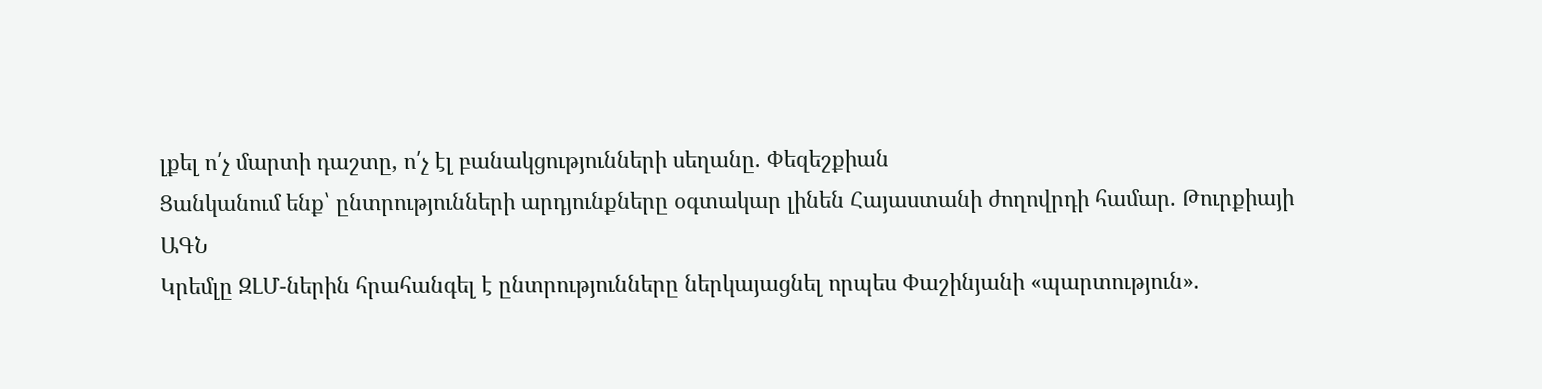լքել ո՛չ մարտի դաշտը, ո՛չ էլ բանակցությունների սեղանը. Փեզեշքիան
Ցանկանում ենք՝ ընտրությունների արդյունքները օգտակար լինեն Հայաստանի ժողովրդի համար. Թուրքիայի ԱԳՆ
Կրեմլը ԶԼՄ-ներին հրահանգել է ընտրությունները ներկայացնել որպես Փաշինյանի «պարտություն».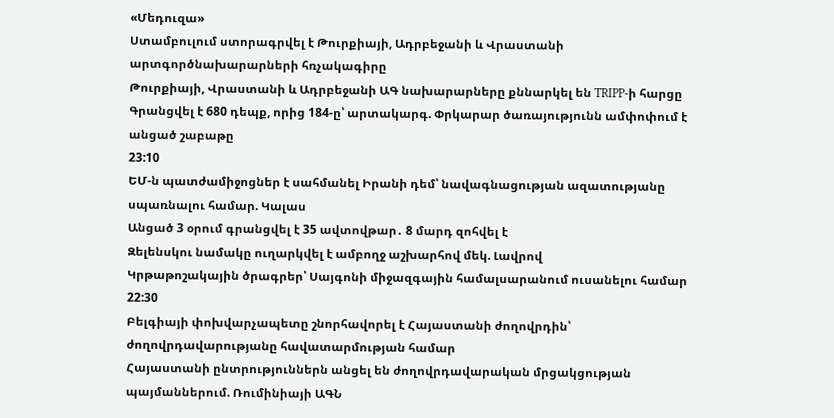«Մեդուզա»
Ստամբուլում ստորագրվել է Թուրքիայի, Ադրբեջանի և Վրաստանի արտգործնախարարների հռչակագիրը
Թուրքիայի, Վրաստանի և Ադրբեջանի ԱԳ նախարարները քննարկել են TRIPP-ի հարցը
Գրանցվել է 680 դեպք, որից 184-ը՝ արտակարգ. Փրկարար ծառայությունն ամփոփում է անցած շաբաթը
23:10
ԵՄ-ն պատժամիջոցներ է սահմանել Իրանի դեմ՝ նավագնացության ազատությանը սպառնալու համար. Կալաս
Անցած 3 օրում գրանցվել է 35 ավտովթար․ 8 մարդ զոհվել է
Զելենսկու նամակը ուղարկվել է ամբողջ աշխարհով մեկ. Լավրով
Կրթաթոշակային ծրագրեր՝ Սայգոնի միջազգային համալսարանում ուսանելու համար
22:30
Բելգիայի փոխվարչապետը շնորհավորել է Հայաստանի ժողովրդին՝ ժողովրդավարությանը հավատարմության համար
Հայաստանի ընտրություններն անցել են ժողովրդավարական մրցակցության պայմաններում. Ռումինիայի ԱԳՆ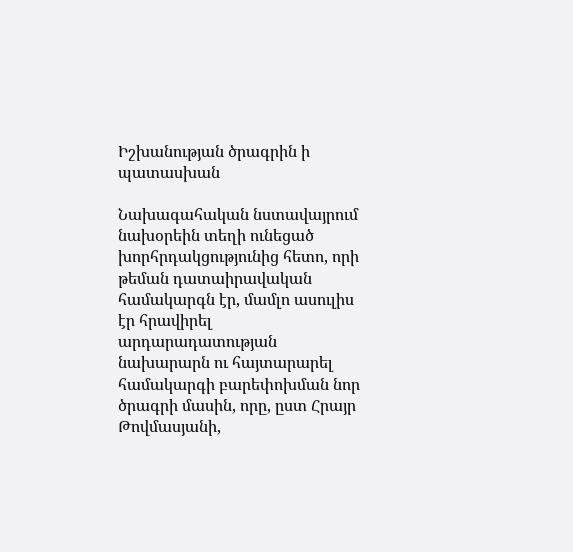Իշխանության ծրագրին ի պատասխան

Նախագահական նստավայրում նախօրեին տեղի ունեցած խորհրդակցությունից հետո, որի թեման դատաիրավական համակարգն էր, մամլո ասուլիս էր հրավիրել արդարադատության նախարարն ու հայտարարել համակարգի բարեփոխման նոր ծրագրի մասին, որը, ըստ Հրայր Թովմասյանի,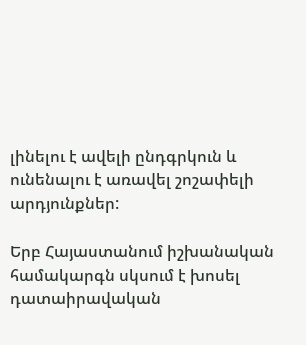լինելու է ավելի ընդգրկուն և ունենալու է առավել շոշափելի արդյունքներ:

Երբ Հայաստանում իշխանական համակարգն սկսում է խոսել դատաիրավական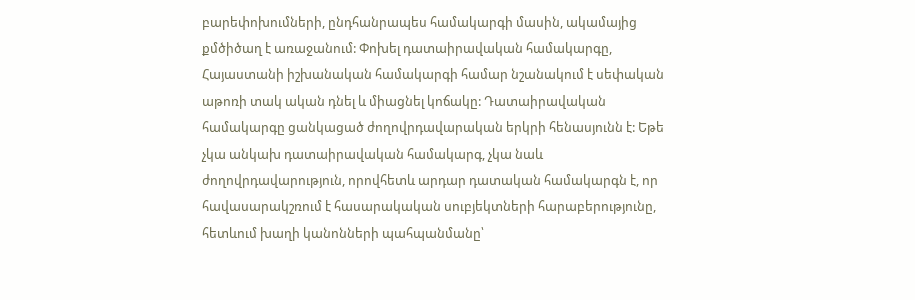բարեփոխումների, ընդհանրապես համակարգի մասին, ակամայից քմծիծաղ է առաջանում: Փոխել դատաիրավական համակարգը, Հայաստանի իշխանական համակարգի համար նշանակում է սեփական աթոռի տակ ական դնել և միացնել կոճակը: Դատաիրավական համակարգը ցանկացած ժողովրդավարական երկրի հենասյունն է: Եթե չկա անկախ դատաիրավական համակարգ, չկա նաև ժողովրդավարություն, որովհետև արդար դատական համակարգն է, որ հավասարակշռում է հասարակական սուբյեկտների հարաբերությունը, հետևում խաղի կանոնների պահպանմանը՝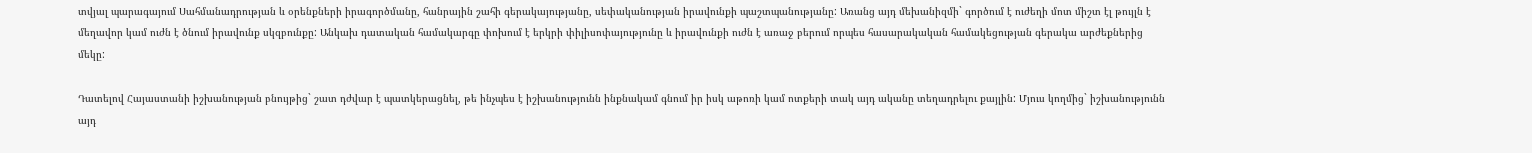տվյալ պարագայում Սահմանադրության և օրենքների իրագործմանը, հանրային շահի գերակայությանը, սեփականության իրավունքի պաշտպանությանը: Առանց այդ մեխանիզմի` գործում է ուժեղի մոտ միշտ էլ թույլն է մեղավոր կամ ուժն է ծնում իրավունք սկզբունքը: Անկախ դատական համակարգը փոխում է երկրի փիլիսոփայությունը և իրավունքի ուժն է առաջ բերում որպես հասարակական համակեցության գերակա արժեքներից մեկը:

Դատելով Հայաստանի իշխանության բնույթից` շատ դժվար է պատկերացնել, թե ինչպես է իշխանությունն ինքնակամ գնում իր իսկ աթոռի կամ ոտքերի տակ այդ ականը տեղադրելու քայլին: Մյուս կողմից` իշխանությունն այդ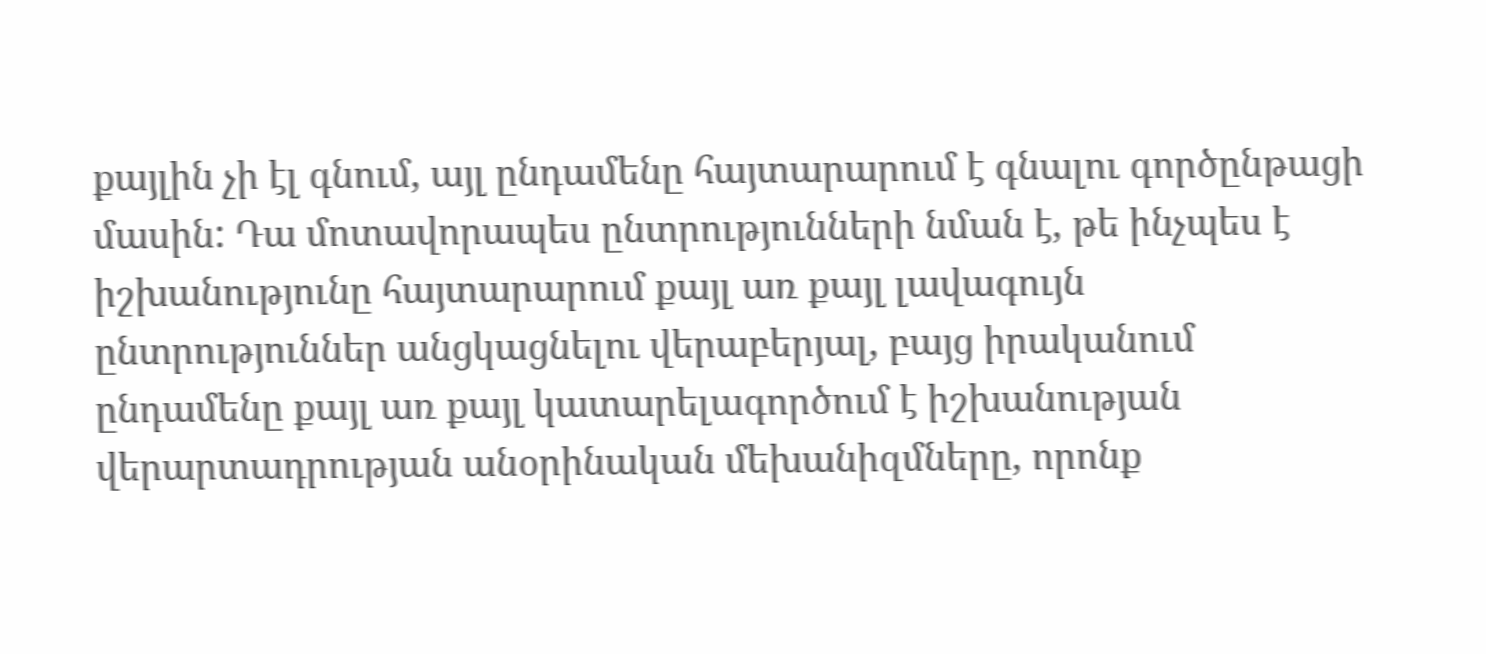քայլին չի էլ գնում, այլ ընդամենը հայտարարում է գնալու գործընթացի մասին: Դա մոտավորապես ընտրությունների նման է, թե ինչպես է իշխանությունը հայտարարում քայլ առ քայլ լավագույն ընտրություններ անցկացնելու վերաբերյալ, բայց իրականում ընդամենը քայլ առ քայլ կատարելագործում է իշխանության վերարտադրության անօրինական մեխանիզմները, որոնք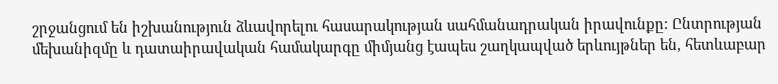շրջանցում են իշխանություն ձևավորելու հասարակության սահմանադրական իրավունքը: Ընտրության մեխանիզմը և դատաիրավական համակարգը միմյանց էապես շաղկապված երևույթներ են, հետևաբար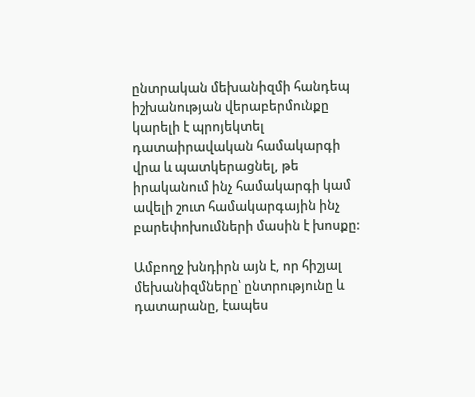ընտրական մեխանիզմի հանդեպ իշխանության վերաբերմունքը կարելի է պրոյեկտել դատաիրավական համակարգի վրա և պատկերացնել, թե իրականում ինչ համակարգի կամ ավելի շուտ համակարգային ինչ բարեփոխումների մասին է խոսքը:

Ամբողջ խնդիրն այն է, որ հիշյալ մեխանիզմները՝ ընտրությունը և դատարանը, էապես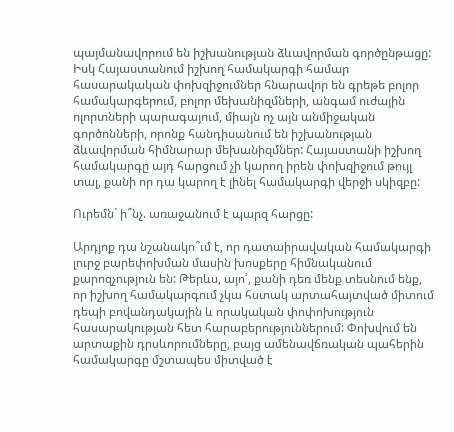պայմանավորում են իշխանության ձևավորման գործընթացը: Իսկ Հայաստանում իշխող համակարգի համար հասարակական փոխզիջումներ հնարավոր են գրեթե բոլոր համակարգերում, բոլոր մեխանիզմների, անգամ ուժային ոլորտների պարագայում, միայն ոչ այն անմիջական գործոնների, որոնք հանդիսանում են իշխանության ձևավորման հիմնարար մեխանիզմներ: Հայաստանի իշխող համակարգը այդ հարցում չի կարող իրեն փոխզիջում թույլ տալ, քանի որ դա կարող է լինել համակարգի վերջի սկիզբը:

Ուրեմն` ի՞նչ. առաջանում է պարզ հարցը:

Արդյոք դա նշանակո՞ւմ է, որ դատաիրավական համակարգի լուրջ բարեփոխման մասին խոսքերը հիմնականում քարոզչություն են: Թերևս, այո՛, քանի դեռ մենք տեսնում ենք, որ իշխող համակարգում չկա հստակ արտահայտված միտում դեպի բովանդակային և որակական փոփոխություն հասարակության հետ հարաբերություններում: Փոխվում են արտաքին դրսևորումները, բայց ամենավճռական պահերին համակարգը մշտապես միտված է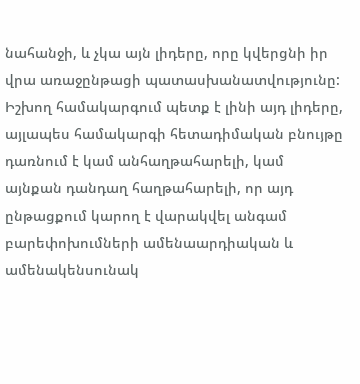նահանջի, և չկա այն լիդերը, որը կվերցնի իր վրա առաջընթացի պատասխանատվությունը: Իշխող համակարգում պետք է լինի այդ լիդերը, այլապես համակարգի հետադիմական բնույթը դառնում է կամ անհաղթահարելի, կամ այնքան դանդաղ հաղթահարելի, որ այդ ընթացքում կարող է վարակվել անգամ բարեփոխումների ամենաարդիական և ամենակենսունակ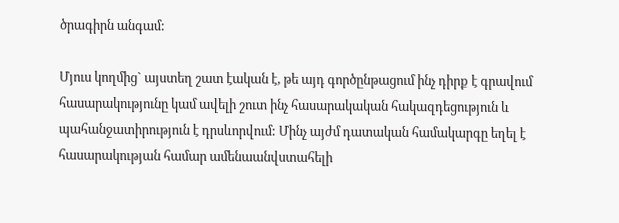ծրագիրն անգամ:

Մյուս կողմից` այստեղ շատ էական է, թե այդ գործընթացում ինչ դիրք է գրավում հասարակությունը կամ ավելի շուտ ինչ հասարակական հակազդեցություն և պահանջատիրություն է դրսևորվում: Մինչ այժմ դատական համակարգը եղել է հասարակության համար ամենաանվստահելի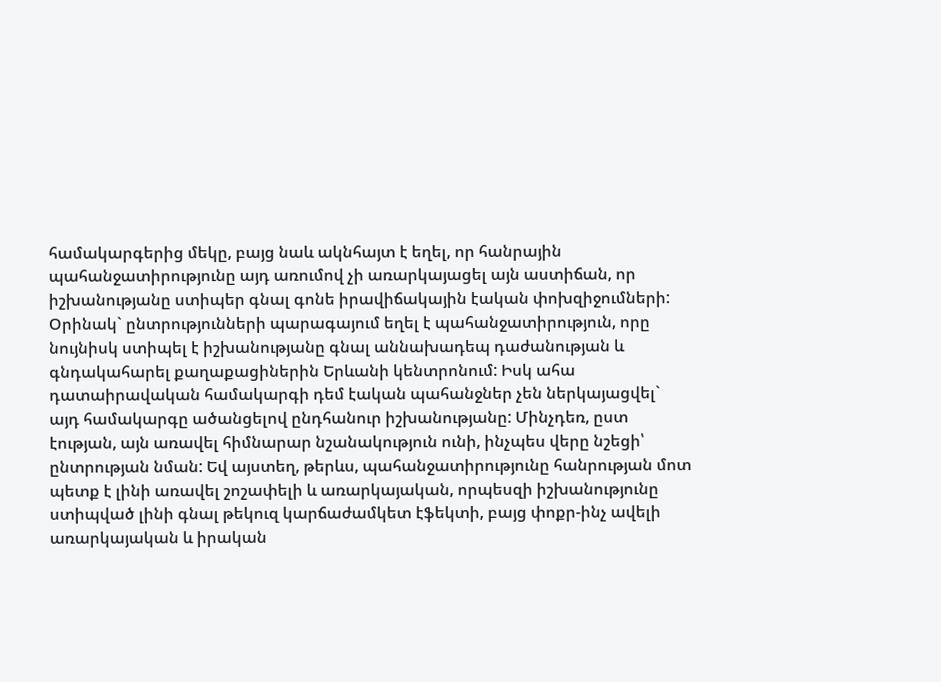համակարգերից մեկը, բայց նաև ակնհայտ է եղել, որ հանրային պահանջատիրությունը այդ առումով չի առարկայացել այն աստիճան, որ իշխանությանը ստիպեր գնալ գոնե իրավիճակային էական փոխզիջումների: Օրինակ` ընտրությունների պարագայում եղել է պահանջատիրություն, որը նույնիսկ ստիպել է իշխանությանը գնալ աննախադեպ դաժանության և գնդակահարել քաղաքացիներին Երևանի կենտրոնում: Իսկ ահա դատաիրավական համակարգի դեմ էական պահանջներ չեն ներկայացվել` այդ համակարգը ածանցելով ընդհանուր իշխանությանը: Մինչդեռ, ըստ էության, այն առավել հիմնարար նշանակություն ունի, ինչպես վերը նշեցի՝ ընտրության նման: Եվ այստեղ, թերևս, պահանջատիրությունը հանրության մոտ պետք է լինի առավել շոշափելի և առարկայական, որպեսզի իշխանությունը ստիպված լինի գնալ թեկուզ կարճաժամկետ էֆեկտի, բայց փոքր-ինչ ավելի առարկայական և իրական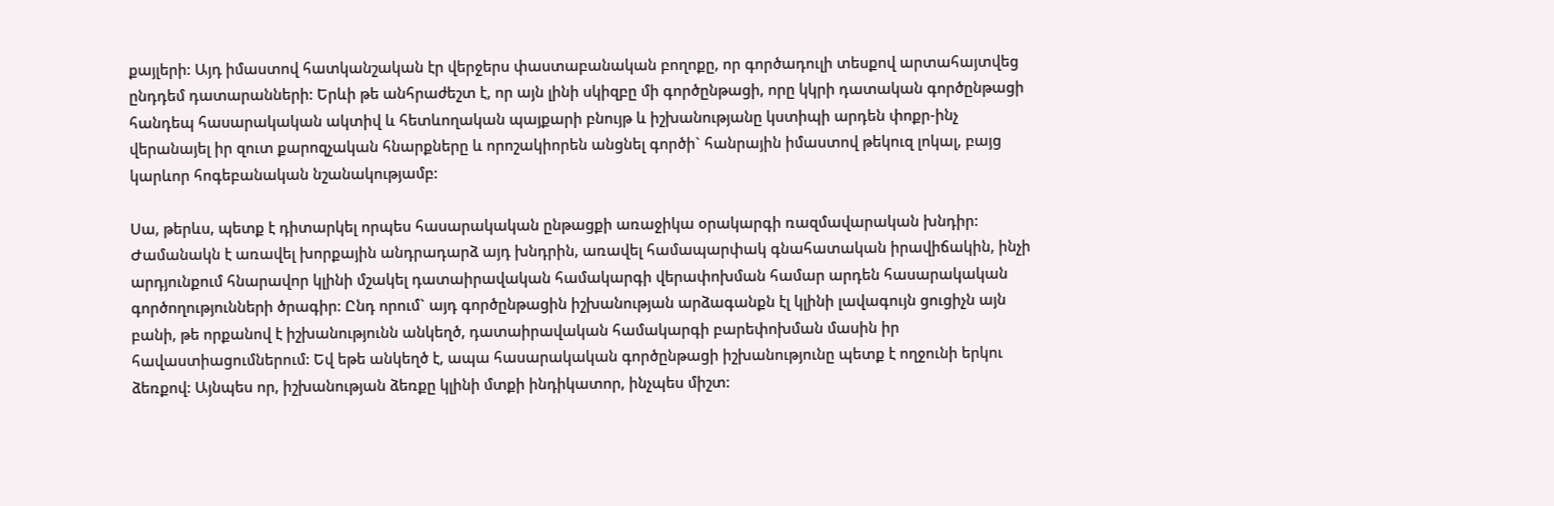քայլերի: Այդ իմաստով հատկանշական էր վերջերս փաստաբանական բողոքը, որ գործադուլի տեսքով արտահայտվեց ընդդեմ դատարանների: Երևի թե անհրաժեշտ է, որ այն լինի սկիզբը մի գործընթացի, որը կկրի դատական գործընթացի հանդեպ հասարակական ակտիվ և հետևողական պայքարի բնույթ և իշխանությանը կստիպի արդեն փոքր-ինչ վերանայել իր զուտ քարոզչական հնարքները և որոշակիորեն անցնել գործի` հանրային իմաստով թեկուզ լոկալ, բայց կարևոր հոգեբանական նշանակությամբ:

Սա, թերևս, պետք է դիտարկել որպես հասարակական ընթացքի առաջիկա օրակարգի ռազմավարական խնդիր: Ժամանակն է առավել խորքային անդրադարձ այդ խնդրին, առավել համապարփակ գնահատական իրավիճակին, ինչի արդյունքում հնարավոր կլինի մշակել դատաիրավական համակարգի վերափոխման համար արդեն հասարակական գործողությունների ծրագիր: Ընդ որում` այդ գործընթացին իշխանության արձագանքն էլ կլինի լավագույն ցուցիչն այն բանի, թե որքանով է իշխանությունն անկեղծ, դատաիրավական համակարգի բարեփոխման մասին իր հավաստիացումներում: Եվ եթե անկեղծ է, ապա հասարակական գործընթացի իշխանությունը պետք է ողջունի երկու ձեռքով: Այնպես որ, իշխանության ձեռքը կլինի մտքի ինդիկատոր, ինչպես միշտ: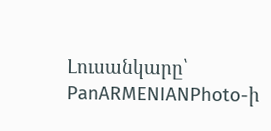Լուսանկարը՝ PanARMENIANPhoto-ի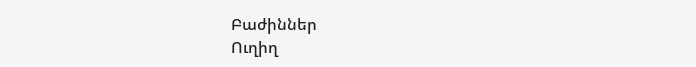Բաժիններ
Ուղիղ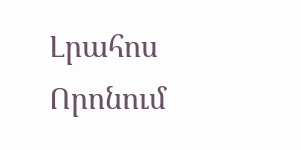Լրահոս
Որոնում